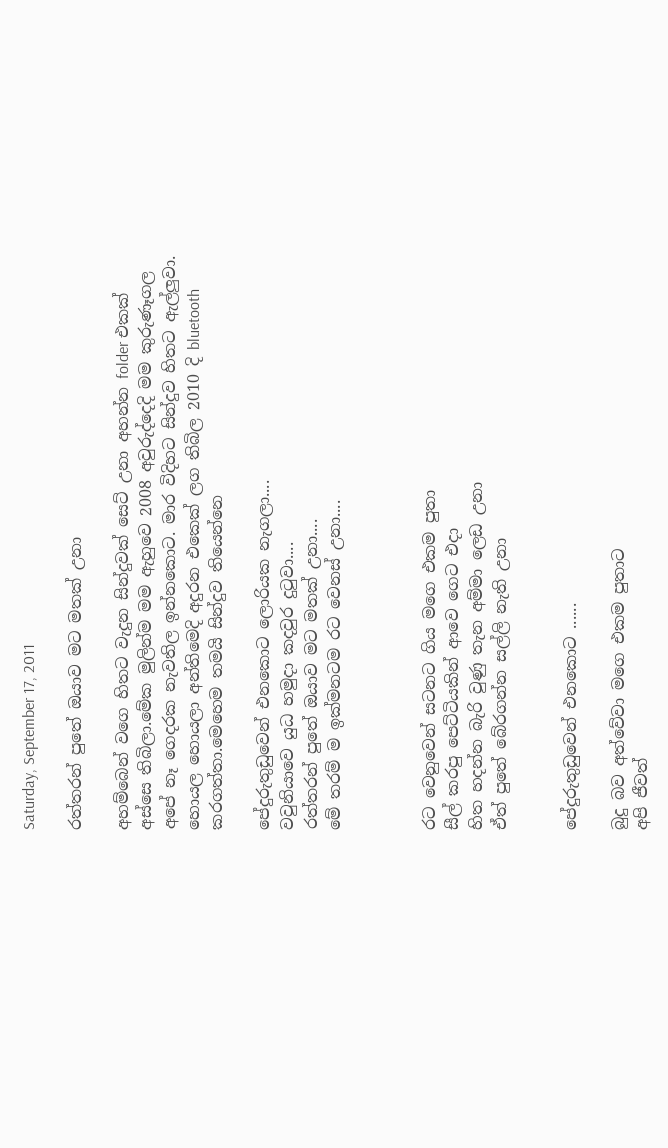Saturday, September 17, 2011

රත්තරන් පුතේ ඔයාව මට මතක් උනා

අහම්බෙන් වගෙ හිතට වැදුන සින්දුවක් සෙට් උනා අහන්න folder එකක් අස්සෙ තිබිලා.මේක මුලින්ම මම ඇහුවෙ 2008 අවුරුද්දෙදි මම කුරුණෑගල අපේ නෑ ගෙදරක නැවතිල ඉන්නකොට. මාර විදිහට සින්දුව හිතට ඇල්ලුවා. හොයල හොයලා අන්තිමෙදි අදුරන එකෙක් ලග තිබිල 2010 දි bluetooth කරගත්තා.මෙහෙම තමයි සින්දුව තියෙන්නෙ

පේදුරුතුඩුවෙන් එනකොට ලොරියක නැගලා....
වවුනියාවෙ යුධ හමුදා කදවුර දුටුවා....
රත්තරන් පුතේ ඔයාව මට මතක් උනා....
මේ තරම් ම ඉක්මනටම රට වෙනස් උනා....



රට වෙනුවෙන් සටනට ගිය මගෙ එකම පුතා
සීල් කරපු පෙට්ටියකින් ආවෙ ගෙට එදා
හිත හදන්න බැරි වුණු තැන අම්මා ලෙඩ උනා
ඒත් පුතේ බේරගන්න සල්ලි නැති උනා


පේදුරුතුඩුවෙන් එනකොට ......

බුදු බව අත්වේවා මගෙ එකම පුතාට
අපි ජීවත්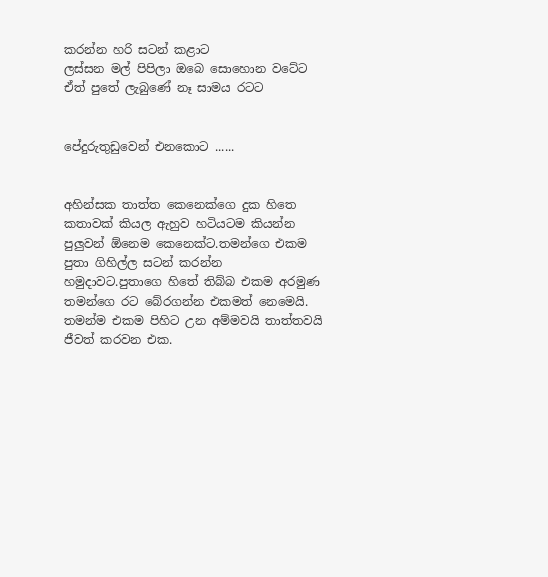කරන්න හරි සටන් කළාට
ලස්සන මල් පිපිලා ඔබෙ සොහොන වටේට
ඒත් පුතේ ලැබුණේ නෑ සාමය රටට


පේදුරුතුඩුවෙන් එනකොට ......


අහින්සක තාත්ත කෙනෙක්ගෙ දුක හිතෙ කතාවක් කියල ඇහුව හටියටම කියන්න පුලුවන් ඕනෙම කෙනෙක්ට.තමන්ගෙ එකම පුතා ගිහිල්ල සටන් කරන්න හමුදාවට.පුතාගෙ හිතේ තිබ්බ එකම අරමුණ තමන්ගෙ රට බේරගන්න එකමත් නෙමෙයි. තමන්ම එකම පිහිට උන අම්මවයි තාත්තවයි ජීවත් කරවන එක.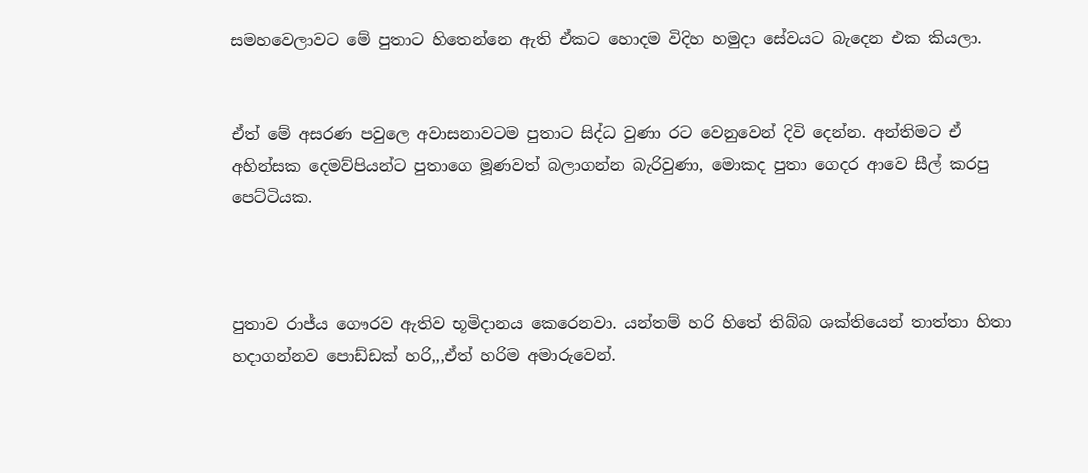සමහවෙලාවට මේ පුතාට හිතෙන්නෙ ඇති ඒකට හොදම විදිහ හමුදා සේවයට බැදෙන එක කියලා.


ඒත් මේ අසරණ පවුලෙ අවාසනාවටම පුතාට සිද්ධ වුණා රට වෙනුවෙන් දිවි දෙන්න. අන්තිමට ඒ අහින්සක දෙමව්පියන්ට පුතාගෙ මූණවත් බලාගන්න බැරිවුණා, මොකද පුතා ගෙදර ආවෙ සීල් කරපු පෙට්ටියක.



පුතාව රාජ්ය ගෞරව ඇතිව භූමිදානය කෙරෙනවා. යන්තම් හරි හිතේ තිබ්බ ශක්තියෙන් තාත්තා හිතා හදාගන්නව පොඩ්ඩක් හරි,,,ඒත් හරිම අමාරුවෙන්.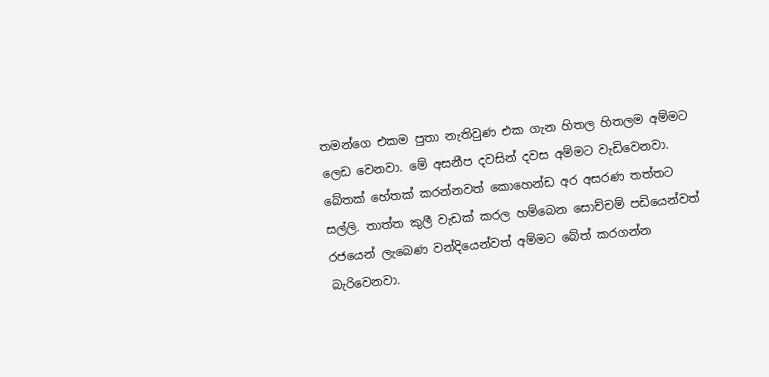තමන්ගෙ එකම පුතා නැතිවුණ එක ගැන හිතල හිතලම අම්මට ලෙඩ වෙනවා. මේ අසනීප දවසින් දවස අම්මට වැඩිවෙනවා. බේතක් හේතක් කරන්නවත් කොහෙන්ඩ අර අසරණ තත්තට සල්ලි. තාත්ත කුලී වැඩක් කරල හම්බෙන සොච්චම් පඩියෙන්වත් රජයෙන් ලැබෙණ වන්දියෙන්වත් අම්මට බේත් කරගන්න බැරිවෙනවා.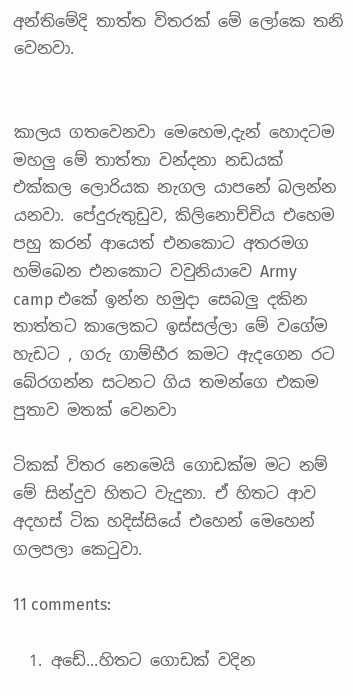අන්තිමේදි තාත්ත විතරක් මේ ලෝකෙ තනි වෙනවා.


කාලය ගතවෙනවා මෙහෙම,දැන් හොදටම මහලු මේ තාත්තා වන්දනා නඩයක් එක්කල ලොරියක නැගල යාපනේ බලන්න යනවා. පේදුරුතුඩුව, කිලිනොච්චිය එහෙම පහු කරන් ආයෙත් එනකොට අතරමග හම්බෙන එනකොට වවුනියාවෙ Army camp එකේ ඉන්න හමුදා සෙබලු දකින තාත්තට කාලෙකට ඉස්සල්ලා මේ වගේම හැඩට , ගරු ගාම්භීර කමට ඇදගෙන රට බේරගන්න සටනට ගිය තමන්ගෙ එකම පුතාව මතක් වෙනවා

ටිකක් විතර නෙමෙයි ගොඩක්ම මට නම් මේ සින්දුව හිතට වැදුනා. ඒ හිතට ආව අදහස් ටික හදිස්සියේ එහෙන් මෙහෙන් ගලපලා කෙටුවා.

11 comments:

  1. අඩේ...හිතට ගොඩක් වදින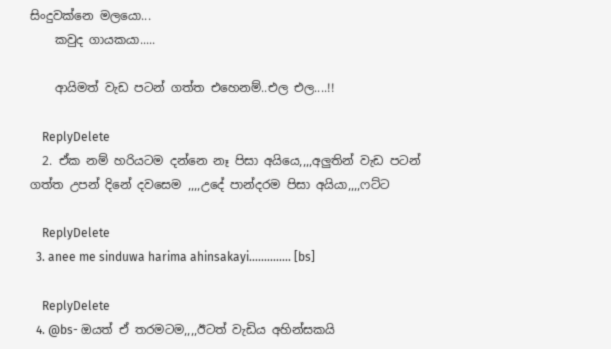සිංදුවක්නෙ මලයො...
    කවුද ගායකයා.....

    ආයිමත් වැඩ පටන් ගත්ත එහෙනම්..එල එල....!!

    ReplyDelete
  2. ඒක නම් හරියටම දන්නෙ නෑ පිසා අයියෙ,,,,අලුතින් වැඩ පටන් ගත්ත උපන් දිනේ දවසෙම ,,,,උදේ පාන්දරම පිසා අයියා,,,,ෆට්ට

    ReplyDelete
  3. anee me sinduwa harima ahinsakayi.............. [bs]

    ReplyDelete
  4. @bs- ඔයත් ඒ තරමටම,,,,ඊටත් වැඩිය අහින්සකයි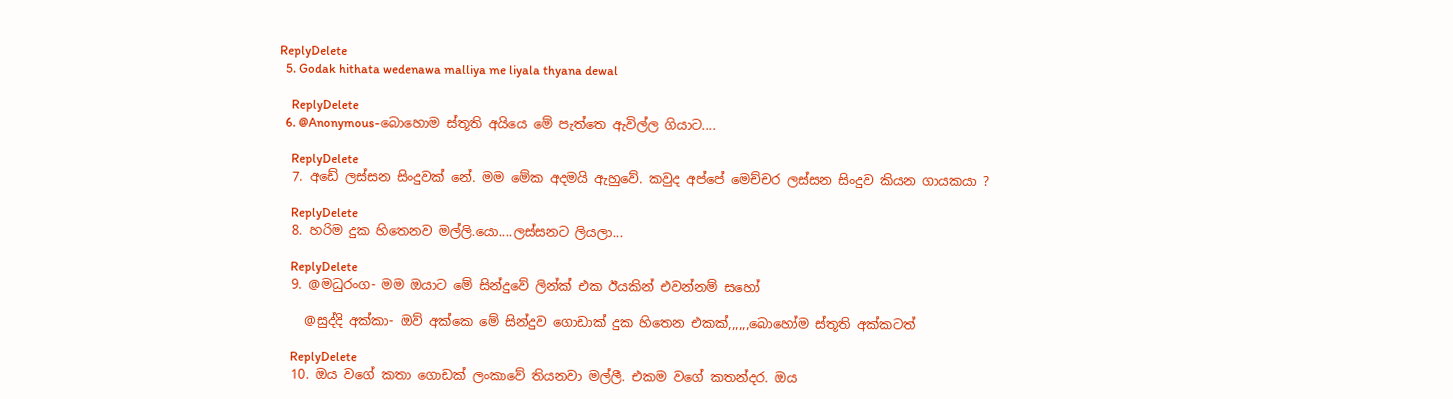ReplyDelete
  5. Godak hithata wedenawa malliya me liyala thyana dewal

    ReplyDelete
  6. @Anonymous-බොහොම ස්තූති අයියෙ මේ පැත්තෙ ඇවිල්ල ගියාට....

    ReplyDelete
  7. අඩේ ලස්සන සිංදුවක් නේ. මම මේක අදමයි ඇහුවේ. කවුද අප්පේ මෙච්චර ලස්සන සිංදුව කියන ගායකයා ?

    ReplyDelete
  8. හරිම දුක හිතෙනව මල්ලි.යො....ලස්සනට ලියලා...

    ReplyDelete
  9. @මධුරංග- මම ඔයාට මේ සින්දුවේ ලින්ක් එක ඊයකින් එවන්නම් සහෝ

    @සුද්දි අක්කා- ඔව් අක්කෙ මේ සින්දුව ගොඩාක් දුක හිතෙන එකක්,,,,,,බොහෝම ස්තූති අක්කටත්

    ReplyDelete
  10. ඔය වගේ කතා ගොඩක් ලංකාවේ තියනවා මල්ලී. එකම වගේ කතන්දර. ඔය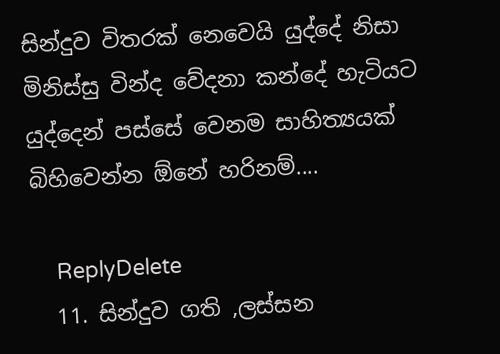සින්දුව විතරක් නෙවෙයි යුද්දේ නිසා මිනිස්සු වින්ද වේදනා කන්දේ හැටියට යුද්දෙන් පස්සේ වෙනම සාහිත්‍යයක් බිහිවෙන්න ඕනේ හරිනම්....

    ReplyDelete
  11. සින්දුව ගති ,ලස්සන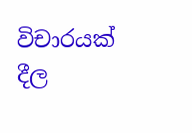විචාරයක් දීල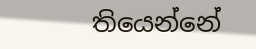තියෙන්නේ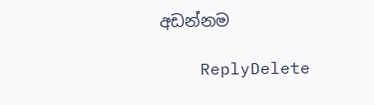අඩන්නම

    ReplyDelete